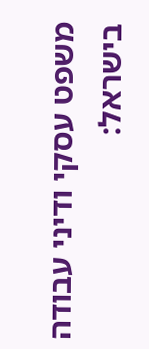משפט עסקי ודיני עבודה בישראל: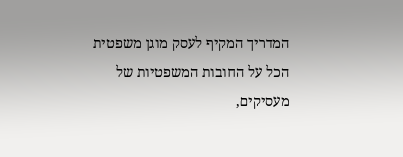המדריך המקיף לעסק מוגן משפטית
הכל על החובות המשפטיות של מעסיקים,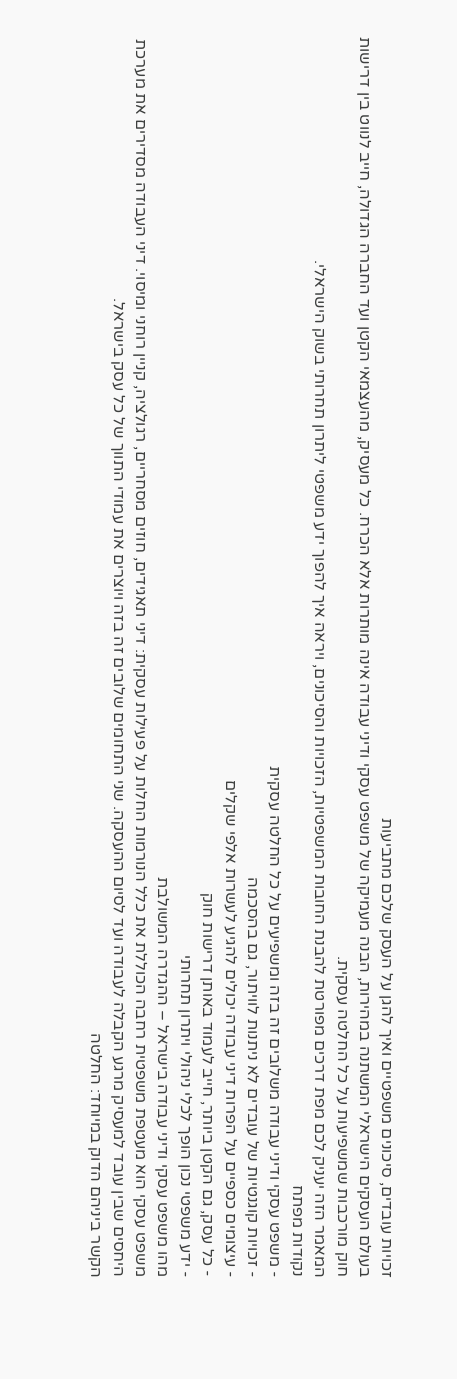זכויות עובדים, סיכונים משפטיים ואיך להגן על העסק שלכם מתביעות
בעולם העסקים הישראלי המשתנה במהירות, הבנה מעמיקה של משפט עסקי ודיני עבודה אינה מותרות אלא הכרח. כל מעסיק, מהעצמאי הקטן ועד החברה הגדולה, חייב לנווט בין דרישות חוק מורכבות שמשפיעות על כל החלטה עסקית.
המאמר הזה יעניק לכם מפת דרכים מפורטת להבנת החובות המשפטיות, הזכויות והסיכונים, ויראה איך להפוך ידע משפטי ליתרון תחרותי בשוק הישראלי.
נקודות מפתח
- משפט עסקי ודיני עבודה משלובים זה בזה ומשפיעים על כל החלטה עסקית
- זכויות קוגנטיות של עובדים לא ניתנות לוויתור, גם בהסכמה
- עיצומים כספיים על הפרות דיני עבודה יכולים להגיע לעשרות אלפי שקלים
- כל עסק, גם הקטן ביותר, חייב לעמוד באותן דרישות חוק
- ידע משפטי נכון הופך לכלי ניהולי ויתרון תחרותי
מהו משפט עסקי ודיני עבודה בישראל – ההגדרה המשולבת
משפט עסקי הוא מעטפת משפטית רחבה הכוללת את כלל הנורמות החלות על פעילות עסקית: דיני תאגידים, חוזים מסחריים, רגולציה, קניין רוחני ומיסוי. דיני העבודה מסדירים את מערכת היחסים שבין עובד למעסיק מרגע הקבלה לעבודה ועד לסיום ההעסקה. שני התחומים שלובים זה בזה ויוצרים את עמודי התווך של כל עסק בישראל.
הקשר ביניהם הדוק במיוחד: החלטה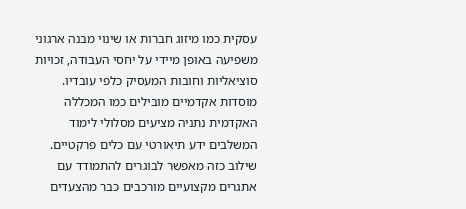עסקית כמו מיזוג חברות או שינוי מבנה ארגוני משפיעה באופן מיידי על יחסי העבודה, זכויות סוציאליות וחובות המעסיק כלפי עובדיו. מוסדות אקדמיים מובילים כמו המכללה האקדמית נתניה מציעים מסלולי לימוד המשלבים ידע תיאורטי עם כלים פרקטיים.
שילוב כזה מאפשר לבוגרים להתמודד עם אתגרים מקצועיים מורכבים כבר מהצעדים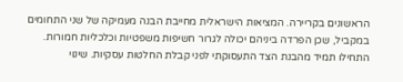הראשונים בקריירה. המציאות הישראלית מחייבת הבנה מעמיקה של שני התחומים במקביל, שכן הפרדה ביניהם יכולה לגרור חשיפות משפטיות וכלכליות חמורות.
התחילו תמיד מהבנת הצד התעסוקתי לפני קבלת החלטות עסקיות. שינוי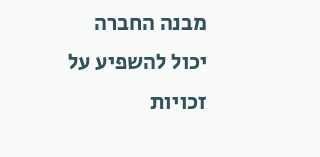מבנה החברה יכול להשפיע על זכויות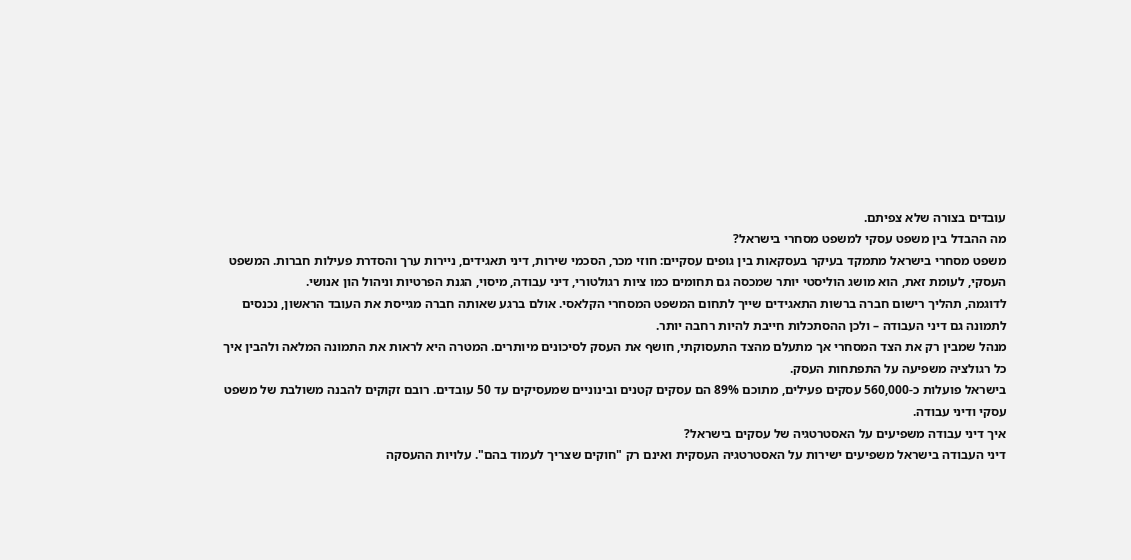עובדים בצורה שלא צפיתם.
מה ההבדל בין משפט עסקי למשפט מסחרי בישראל?
משפט מסחרי בישראל מתמקד בעיקר בעסקאות בין גופים עסקיים: חוזי מכר, הסכמי שירות, דיני תאגידים, ניירות ערך והסדרת פעילות חברות. המשפט העסקי, לעומת זאת, הוא מושג הוליסטי יותר שמכסה גם תחומים כמו ציות רגולטורי, דיני עבודה, מיסוי, הגנת הפרטיות וניהול הון אנושי.
לדוגמה, תהליך רישום חברה ברשות התאגידים שייך לתחום המשפט המסחרי הקלאסי. אולם ברגע שאותה חברה מגייסת את העובד הראשון, נכנסים לתמונה גם דיני העבודה – ולכן ההסתכלות חייבת להיות רחבה יותר.
מנהל שמבין רק את הצד המסחרי אך מתעלם מהצד התעסוקתי, חושף את העסק לסיכונים מיותרים. המטרה היא לראות את התמונה המלאה ולהבין איך כל רגולציה משפיעה על התפתחות העסק.
בישראל פועלות כ-560,000 עסקים פעילים, מתוכם 89% הם עסקים קטנים ובינוניים שמעסיקים עד 50 עובדים. רובם זקוקים להבנה משולבת של משפט עסקי ודיני עבודה.
איך דיני עבודה משפיעים על האסטרטגיה של עסקים בישראל?
דיני העבודה בישראל משפיעים ישירות על האסטרטגיה העסקית ואינם רק "חוקים שצריך לעמוד בהם". עלויות ההעסקה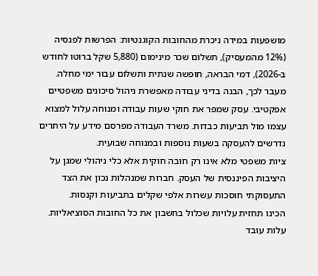מושפעות במידה ניכרת מהחובות הקוגנטיות: הפרשות לפנסיה (12% מהמעסיק), תשלום שכר מינימום (5,880 שקל ברוטו לחודש ב-2026), דמי הבראה, חופשה שנתית ותשלום עבור ימי מחלה.
מעבר לכך, הבנה בדיני עבודה מאפשרת ניהול סיכונים משפטיים אפקטיבי. עסק שמפר את חוקי שעות עבודה ומנוחה עלול למצוא עצמו מול תביעות כבדות. משרד העבודה מפרסם מידע על היתרים נדרשים להעסקה בשעות נוספות ובמנוחה שבועית.
ציות משפטי מלא אינו רק חובה חוקית אלא כלי ניהולי שמגן על היציבות הפיננסית של העסק. חברות שמנהלות נכון את הצד התעסוקתי חוסכות עשרות אלפי שקלים בתביעות וקנסות.
הכינו תחזית עלויות שכלול בחשבון את כל החובות הסוציאליות. עלות עובד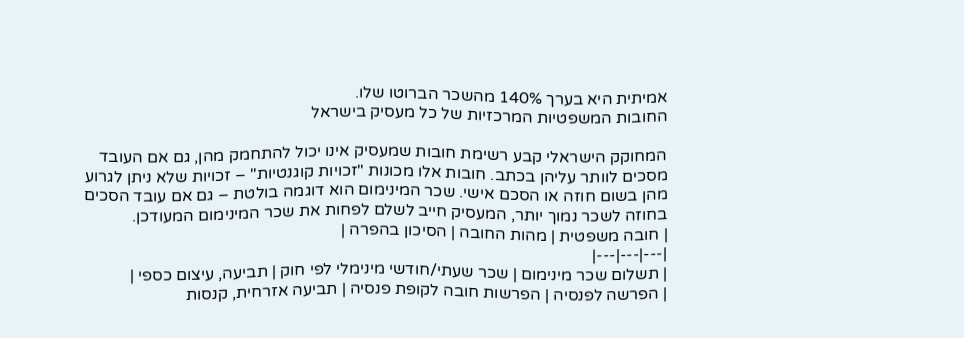אמיתית היא בערך 140% מהשכר הברוטו שלו.
החובות המשפטיות המרכזיות של כל מעסיק בישראל

המחוקק הישראלי קבע רשימת חובות שמעסיק אינו יכול להתחמק מהן, גם אם העובד מסכים לוותר עליהן בכתב. חובות אלו מכונות "זכויות קוגנטיות" – זכויות שלא ניתן לגרוע מהן בשום חוזה או הסכם אישי. שכר המינימום הוא דוגמה בולטת – גם אם עובד הסכים בחוזה לשכר נמוך יותר, המעסיק חייב לשלם לפחות את שכר המינימום המעודכן.
| חובה משפטית | מהות החובה | הסיכון בהפרה |
|---|---|---|
| תשלום שכר מינימום | שכר שעתי/חודשי מינימלי לפי חוק | תביעה, עיצום כספי |
| הפרשה לפנסיה | הפרשות חובה לקופת פנסיה | תביעה אזרחית, קנסות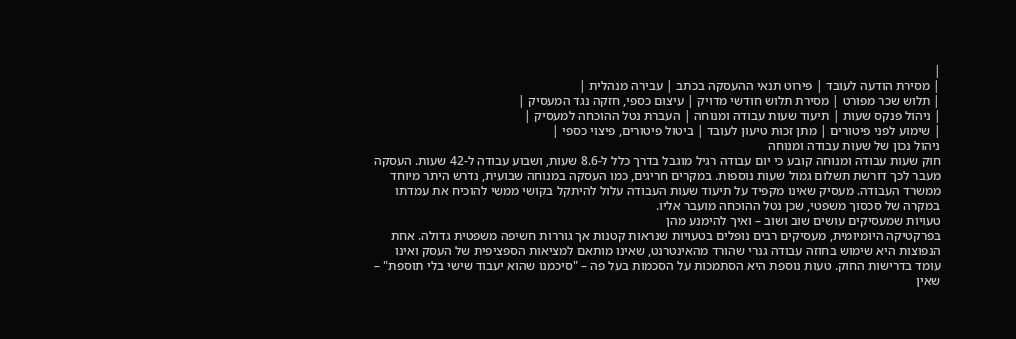|
| מסירת הודעה לעובד | פירוט תנאי ההעסקה בכתב | עבירה מנהלית |
| תלוש שכר מפורט | מסירת תלוש חודשי מדויק | עיצום כספי, חזקה נגד המעסיק |
| ניהול פנקס שעות | תיעוד שעות עבודה ומנוחה | העברת נטל ההוכחה למעסיק |
| שימוע לפני פיטורים | מתן זכות טיעון לעובד | ביטול פיטורים, פיצוי כספי |
ניהול נכון של שעות עבודה ומנוחה
חוק שעות עבודה ומנוחה קובע כי יום עבודה רגיל מוגבל בדרך כלל ל-8.6 שעות, ושבוע עבודה ל-42 שעות. העסקה מעבר לכך דורשת תשלום גמול שעות נוספות. במקרים חריגים, כמו העסקה במנוחה שבועית, נדרש היתר מיוחד ממשרד העבודה. מעסיק שאינו מקפיד על תיעוד שעות העבודה עלול להיתקל בקושי ממשי להוכיח את עמדתו במקרה של סכסוך משפטי, שכן נטל ההוכחה מועבר אליו.
טעויות שמעסיקים עושים שוב ושוב – ואיך להימנע מהן
בפרקטיקה היומיומית, מעסיקים רבים נופלים בטעויות שנראות קטנות אך גוררות חשיפה משפטית גדולה. אחת הנפוצות היא שימוש בחוזה עבודה גנרי שהורד מהאינטרנט, שאינו מותאם למציאות הספציפית של העסק ואינו עומד בדרישות החוק. טעות נוספת היא הסתמכות על הסכמות בעל פה – "סיכמנו שהוא יעבוד שישי בלי תוספת" – שאין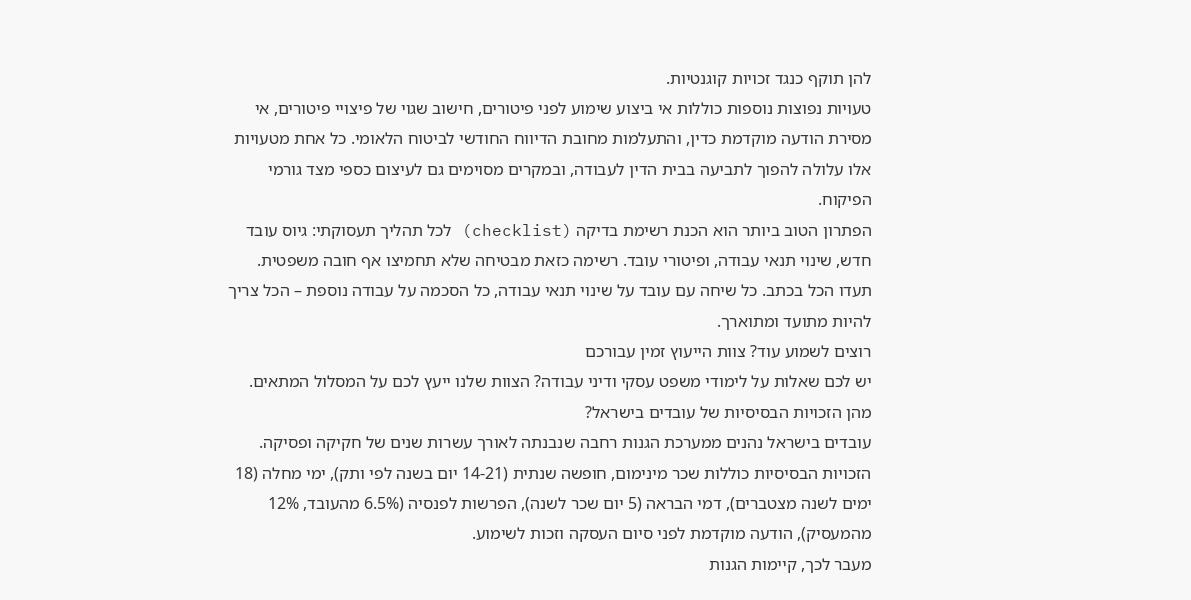להן תוקף כנגד זכויות קוגנטיות.
טעויות נפוצות נוספות כוללות אי ביצוע שימוע לפני פיטורים, חישוב שגוי של פיצויי פיטורים, אי מסירת הודעה מוקדמת כדין, והתעלמות מחובת הדיווח החודשי לביטוח הלאומי. כל אחת מטעויות אלו עלולה להפוך לתביעה בבית הדין לעבודה, ובמקרים מסוימים גם לעיצום כספי מצד גורמי הפיקוח.
הפתרון הטוב ביותר הוא הכנת רשימת בדיקה (checklist) לכל תהליך תעסוקתי: גיוס עובד חדש, שינוי תנאי עבודה, ופיטורי עובד. רשימה כזאת מבטיחה שלא תחמיצו אף חובה משפטית.
תעדו הכל בכתב. כל שיחה עם עובד על שינוי תנאי עבודה, כל הסכמה על עבודה נוספת – הכל צריך להיות מתועד ומתוארך.
רוצים לשמוע עוד? צוות הייעוץ זמין עבורכם
יש לכם שאלות על לימודי משפט עסקי ודיני עבודה? הצוות שלנו ייעץ לכם על המסלול המתאים.
מהן הזכויות הבסיסיות של עובדים בישראל?
עובדים בישראל נהנים ממערכת הגנות רחבה שנבנתה לאורך עשרות שנים של חקיקה ופסיקה. הזכויות הבסיסיות כוללות שכר מינימום, חופשה שנתית (14-21 יום בשנה לפי ותק), ימי מחלה (18 ימים לשנה מצטברים), דמי הבראה (5 יום שכר לשנה), הפרשות לפנסיה (6.5% מהעובד, 12% מהמעסיק), הודעה מוקדמת לפני סיום העסקה וזכות לשימוע.
מעבר לכך, קיימות הגנות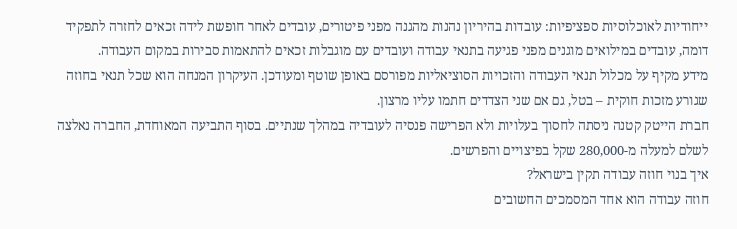ייחודיות לאוכלוסיות ספציפיות: עובדות בהיריון נהנות מהגנה מפני פיטורים, עובדים לאחר חופשת לידה זכאים לחזרה לתפקיד דומה, עובדים במילואים מוגנים מפני פגיעה בתנאי עבודה ועובדים עם מוגבלות זכאים להתאמות סבירות במקום העבודה.
מידע מקיף על מכלול תנאי העבודה והזכויות הסוציאליות מפורסם באופן שוטף ומעודכן. העיקרון המנחה הוא שכל תנאי בחוזה שגורע מזכות חוקית – בטל, גם אם שני הצדדים חתמו עליו מרצון.
חברת הייטק קטנה ניסתה לחסוך בעלויות ולא הפרישה פנסיה לעובדיה במהלך שנתיים. בסוף התביעה המאוחדת, החברה נאלצה לשלם למעלה מ-280,000 שקל בפיצויים והפרשים.
איך בנוי חוזה עבודה תקין בישראל?
חוזה עבודה הוא אחד המסמכים החשובים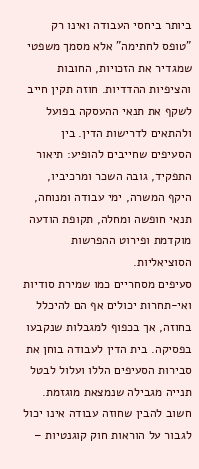ביותר ביחסי העבודה ואינו רק "טופס לחתימה" אלא מסמך משפטי שמגדיר את הזכויות, החובות והציפיות ההדדיות. חוזה תקין חייב לשקף את תנאי ההעסקה בפועל ולהתאים לדרישות הדין. בין הסעיפים שחייבים להופיע: תיאור התפקיד, גובה השכר ומרכיביו, היקף המשרה, ימי עבודה ומנוחה, תנאי חופשה ומחלה, תקופת הודעה מוקדמת ופירוט ההפרשות הסוציאליות.
סעיפים מסחריים כמו שמירת סודיות ואי-תחרות יכולים אף הם להיכלל בחוזה, אך בכפוף למגבלות שנקבעו בפסיקה. בית הדין לעבודה בוחן את סבירות הסעיפים הללו ועלול לבטל תנייה מגבילה שנמצאת מוגזמת. חשוב להבין שחוזה עבודה אינו יכול לגבור על הוראות חוק קוגנטיות –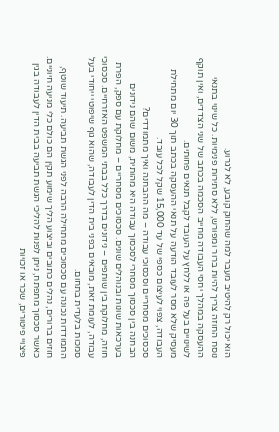הוא יכול רק להיטיב מעבר למה שהחוק קובע, לא לגרוע.
נוסח החוזה צריך להיות ברור ומפורש, ללא סתירות פנימיות. כל שינוי בתנאי ההעסקה במהלך יחסי העבודה מחייב הסכמה בכתב של שני הצדדים, ואין תוקף לשינויים בעל פה או ללחץ על העובד לקבל תנאים פחותים.
מעסיק שלא מסר לעובד הודעה על תנאי ההעסקה בכתב תוך 30 יום מתחילת העבודה, צפוי לעיצום כספי של עד 15,000 שקל לכל עובד.
סכסוכים מסחריים וסכסוכי עבודה – מה ההבחנה ואיך מתמודדים?
הבחנה בין סכסוך מסחרי לסכסוך עבודה היא מהותית, משום שהם נידונים בערכאות שונות ובנוהלים שונים. סכסוכים מסחריים – מחלוקת עם ספק, הפרת חוזה, מחלוקת בין שותפים – נידונים בדרך כלל בבתי המשפט האזרחיים. סכסוכי עבודה, לעומת זאת, מובאים בפני בית הדין לעבודה, שהוא גוף שיפוטי ייחודי בעל סמכות בלעדית בתחום.
התמודדות נכונה עם סכסוכים מתחילה הרבה לפני הגשת תביעה. תיעוד שוטף, חוזים ברורים, נהלים כתובים וביצוע הליך שימוע תקין הם כולם כלי מניעה חיוניים. כאשר סכסוך מתפתח, ניתן לפנות להליכי הגשת תביעה בבית הדין לעבודה בגין פיצויי פיטורים, שכר או זכויות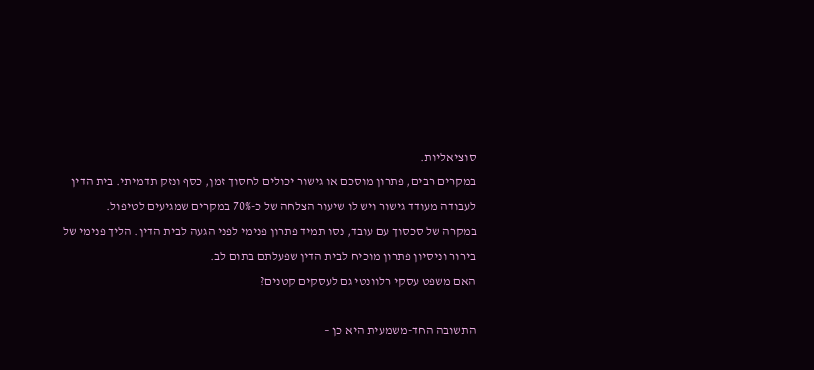סוציאליות.
במקרים רבים, פתרון מוסכם או גישור יכולים לחסוך זמן, כסף ונזק תדמיתי. בית הדין לעבודה מעודד גישור ויש לו שיעור הצלחה של כ-70% במקרים שמגיעים לטיפול.
במקרה של סכסוך עם עובד, נסו תמיד פתרון פנימי לפני הגעה לבית הדין. הליך פנימי של בירור וניסיון פתרון מוכיח לבית הדין שפעלתם בתום לב.
האם משפט עסקי רלוונטי גם לעסקים קטנים?

התשובה החד-משמעית היא כן –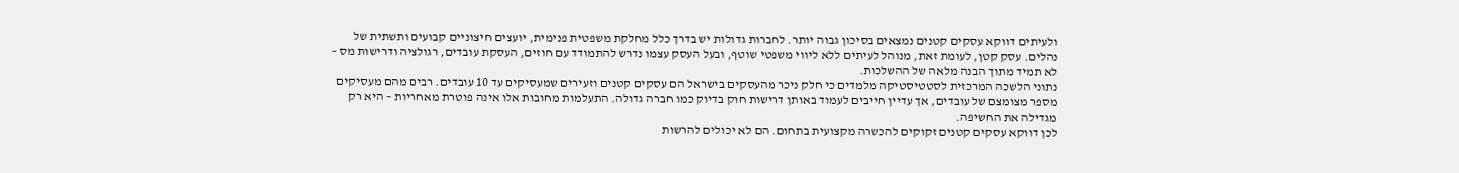ולעיתים דווקא עסקים קטנים נמצאים בסיכון גבוה יותר. לחברות גדולות יש בדרך כלל מחלקת משפטית פנימית, יועצים חיצוניים קבועים ותשתית של נהלים. עסק קטן, לעומת זאת, מנוהל לעיתים ללא ליווי משפטי שוטף, ובעל העסק עצמו נדרש להתמודד עם חוזים, העסקת עובדים, רגולציה ודרישות מס – לא תמיד מתוך הבנה מלאה של ההשלכות.
נתוני הלשכה המרכזית לסטטיסטיקה מלמדים כי חלק ניכר מהעסקים בישראל הם עסקים קטנים וזעירים שמעסיקים עד 10 עובדים. רבים מהם מעסיקים מספר מצומצם של עובדים, אך עדיין חייבים לעמוד באותן דרישות חוק בדיוק כמו חברה גדולה. התעלמות מחובות אלו אינה פוטרת מאחריות – היא רק מגדילה את החשיפה.
לכן דווקא עסקים קטנים זקוקים להכשרה מקצועית בתחום. הם לא יכולים להרשות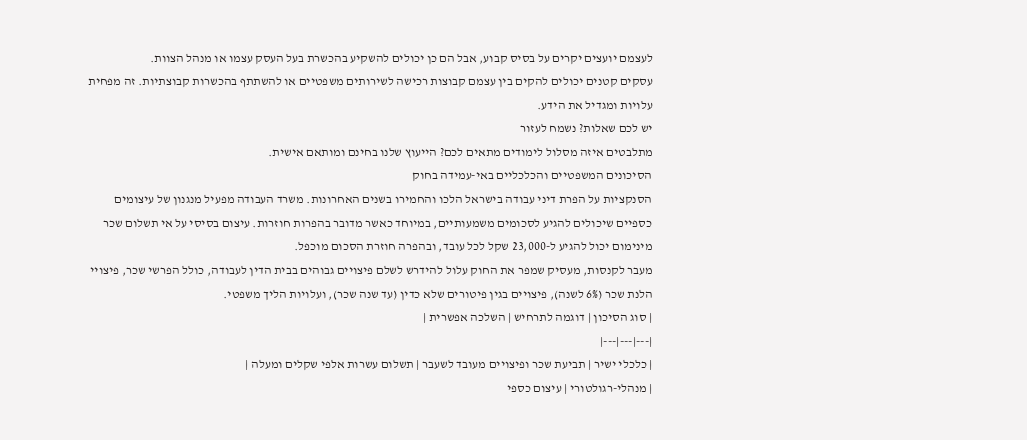לעצמם יועצים יקרים על בסיס קבוע, אבל הם כן יכולים להשקיע בהכשרת בעל העסק עצמו או מנהל הצוות.
עסקים קטנים יכולים להקים בין עצמם קבוצות רכישה לשירותים משפטיים או להשתתף בהכשרות קבוצתיות. זה מפחית עלויות ומגדיל את הידע.
יש לכם שאלות? נשמח לעזור
מתלבטים איזה מסלול לימודים מתאים לכם? הייעוץ שלנו בחינם ומותאם אישית.
הסיכונים המשפטיים והכלכליים באי-עמידה בחוק
הסנקציות על הפרת דיני עבודה בישראל הלכו והחמירו בשנים האחרונות. משרד העבודה מפעיל מנגנון של עיצומים כספיים שיכולים להגיע לסכומים משמעותיים, במיוחד כאשר מדובר בהפרות חוזרות. עיצום בסיסי על אי תשלום שכר מינימום יכול להגיע ל-23,000 שקל לכל עובד, ובהפרה חוזרת הסכום מוכפל.
מעבר לקנסות, מעסיק שמפר את החוק עלול להידרש לשלם פיצויים גבוהים בבית הדין לעבודה, כולל הפרשי שכר, פיצויי הלנת שכר (6% לשנה), פיצויים בגין פיטורים שלא כדין (עד שנה שכר), ועלויות הליך משפטי.
| סוג הסיכון | דוגמה לתרחיש | השלכה אפשרית |
|---|---|---|
| כלכלי ישיר | תביעת שכר ופיצויים מעובד לשעבר | תשלום עשרות אלפי שקלים ומעלה |
| מנהלי-רגולטורי | עיצום כספי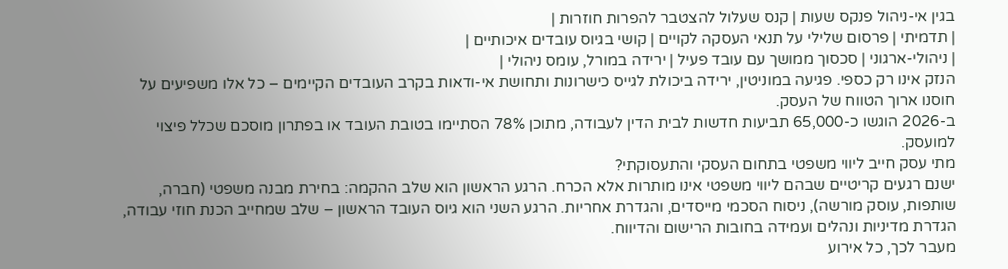בגין אי-ניהול פנקס שעות | קנס שעלול להצטבר להפרות חוזרות |
| תדמיתי | פרסום שלילי על תנאי העסקה לקויים | קושי בגיוס עובדים איכותיים |
| ניהולי-ארגוני | סכסוך ממושך עם עובד פעיל | ירידה במורל, עומס ניהולי |
הנזק אינו רק כספי. פגיעה במוניטין, ירידה ביכולת לגייס כישרונות ותחושת אי-ודאות בקרב העובדים הקיימים – כל אלו משפיעים על חוסנו ארוך הטווח של העסק.
ב-2026 הוגשו כ-65,000 תביעות חדשות לבית הדין לעבודה, מתוכן 78% הסתיימו בטובת העובד או בפתרון מוסכם שכלל פיצוי למועסק.
מתי עסק חייב ליווי משפטי בתחום העסקי והתעסוקתי?
ישנם רגעים קריטיים שבהם ליווי משפטי אינו מותרות אלא הכרח. הרגע הראשון הוא שלב ההקמה: בחירת מבנה משפטי (חברה, שותפות, עוסק מורשה), ניסוח הסכמי מייסדים, והגדרת אחריות. הרגע השני הוא גיוס העובד הראשון – שלב שמחייב הכנת חוזי עבודה, הגדרת מדיניות ונהלים ועמידה בחובות הרישום והדיווח.
מעבר לכך, כל אירוע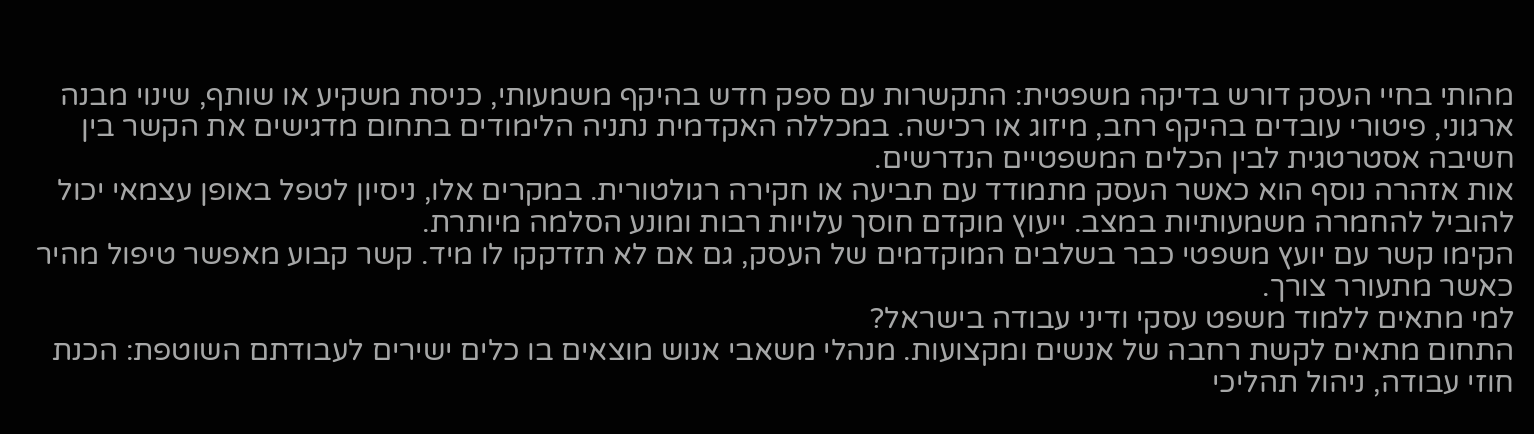מהותי בחיי העסק דורש בדיקה משפטית: התקשרות עם ספק חדש בהיקף משמעותי, כניסת משקיע או שותף, שינוי מבנה ארגוני, פיטורי עובדים בהיקף רחב, מיזוג או רכישה. במכללה האקדמית נתניה הלימודים בתחום מדגישים את הקשר בין חשיבה אסטרטגית לבין הכלים המשפטיים הנדרשים.
אות אזהרה נוסף הוא כאשר העסק מתמודד עם תביעה או חקירה רגולטורית. במקרים אלו, ניסיון לטפל באופן עצמאי יכול להוביל להחמרה משמעותיות במצב. ייעוץ מוקדם חוסך עלויות רבות ומונע הסלמה מיותרת.
הקימו קשר עם יועץ משפטי כבר בשלבים המוקדמים של העסק, גם אם לא תזדקקו לו מיד. קשר קבוע מאפשר טיפול מהיר כאשר מתעורר צורך.
למי מתאים ללמוד משפט עסקי ודיני עבודה בישראל?
התחום מתאים לקשת רחבה של אנשים ומקצועות. מנהלי משאבי אנוש מוצאים בו כלים ישירים לעבודתם השוטפת: הכנת חוזי עבודה, ניהול תהליכי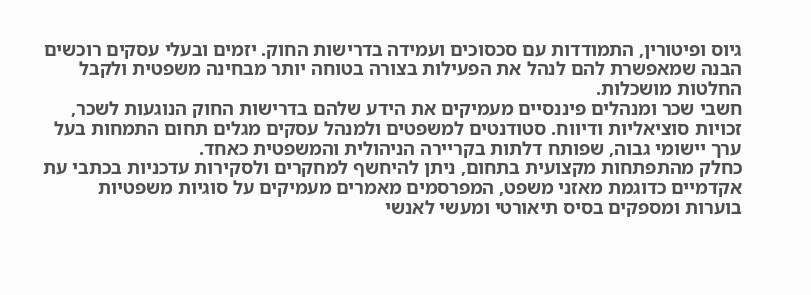גיוס ופיטורין, התמודדות עם סכסוכים ועמידה בדרישות החוק. יזמים ובעלי עסקים רוכשים הבנה שמאפשרת להם לנהל את הפעילות בצורה בטוחה יותר מבחינה משפטית ולקבל החלטות מושכלות.
חשבי שכר ומנהלים פיננסיים מעמיקים את הידע שלהם בדרישות החוק הנוגעות לשכר, זכויות סוציאליות ודיווח. סטודנטים למשפטים ולמנהל עסקים מגלים תחום התמחות בעל ערך יישומי גבוה, שפותח דלתות בקריירה הניהולית והמשפטית כאחד.
כחלק מהתפתחות מקצועית בתחום, ניתן להיחשף למחקרים ולסקירות עדכניות בכתבי עת אקדמיים כדוגמת מאזני משפט, המפרסמים מאמרים מעמיקים על סוגיות משפטיות בוערות ומספקים בסיס תיאורטי ומעשי לאנשי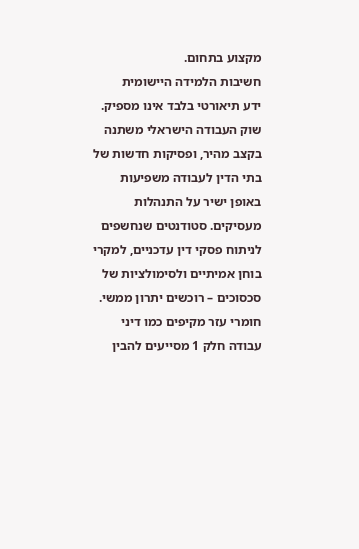מקצוע בתחום.
חשיבות הלמידה היישומית
ידע תיאורטי בלבד אינו מספיק. שוק העבודה הישראלי משתנה בקצב מהיר, ופסיקות חדשות של בתי הדין לעבודה משפיעות באופן ישיר על התנהלות מעסיקים. סטודנטים שנחשפים לניתוח פסקי דין עדכניים, למקרי בוחן אמיתיים ולסימולציות של סכסוכים – רוכשים יתרון ממשי. חומרי עזר מקיפים כמו דיני עבודה חלק 1 מסייעים להבין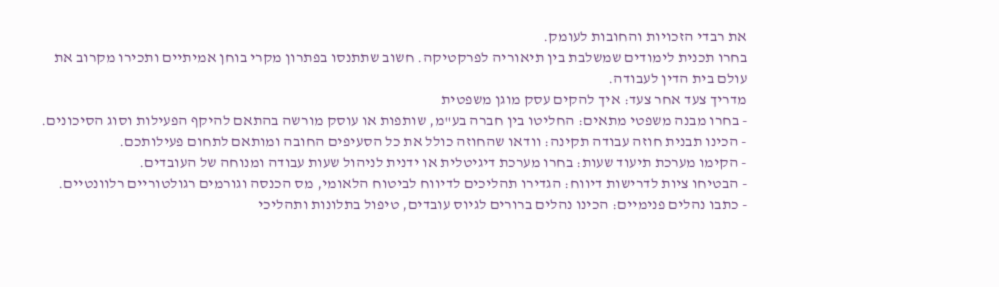את רבדי הזכויות והחובות לעומק.
בחרו תכנית לימודים שמשלבת בין תיאוריה לפרקטיקה. חשוב שתתנסו בפתרון מקרי בוחן אמיתיים ותכירו מקרוב את עולם בית הדין לעבודה.
מדריך צעד אחר צעד: איך להקים עסק מוגן משפטית
- בחרו מבנה משפטי מתאים: החליטו בין חברה בע"מ, שותפות או עוסק מורשה בהתאם להיקף הפעילות וסוג הסיכונים.
- הכינו תבנית חוזה עבודה תקינה: וודאו שהחוזה כולל את כל הסעיפים החובה ומותאם לתחום פעילותכם.
- הקימו מערכת תיעוד שעות: בחרו מערכת דיגיטלית או ידנית לניהול שעות עבודה ומנוחה של העובדים.
- הבטיחו ציות לדרישות דיווח: הגדירו תהליכים לדיווח לביטוח הלאומי, מס הכנסה וגורמים רגולטוריים רלוונטיים.
- כתבו נהלים פנימיים: הכינו נהלים ברורים לגיוס עובדים, טיפול בתלונות ותהליכי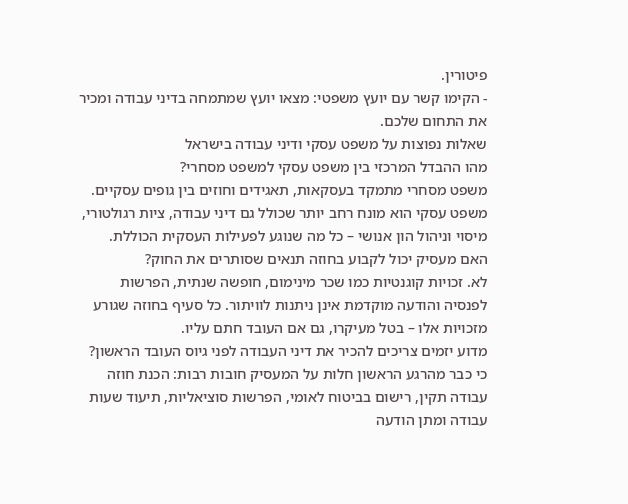פיטורין.
- הקימו קשר עם יועץ משפטי: מצאו יועץ שמתמחה בדיני עבודה ומכיר את התחום שלכם.
שאלות נפוצות על משפט עסקי ודיני עבודה בישראל
מהו ההבדל המרכזי בין משפט עסקי למשפט מסחרי?
משפט מסחרי מתמקד בעסקאות, תאגידים וחוזים בין גופים עסקיים. משפט עסקי הוא מונח רחב יותר שכולל גם דיני עבודה, ציות רגולטורי, מיסוי וניהול הון אנושי – כל מה שנוגע לפעילות העסקית הכוללת.
האם מעסיק יכול לקבוע בחוזה תנאים שסותרים את החוק?
לא. זכויות קוגנטיות כמו שכר מינימום, חופשה שנתית, הפרשות לפנסיה והודעה מוקדמת אינן ניתנות לוויתור. כל סעיף בחוזה שגורע מזכויות אלו – בטל מעיקרו, גם אם העובד חתם עליו.
מדוע יזמים צריכים להכיר את דיני העבודה לפני גיוס העובד הראשון?
כי כבר מהרגע הראשון חלות על המעסיק חובות רבות: הכנת חוזה עבודה תקין, רישום בביטוח לאומי, הפרשות סוציאליות, תיעוד שעות עבודה ומתן הודעה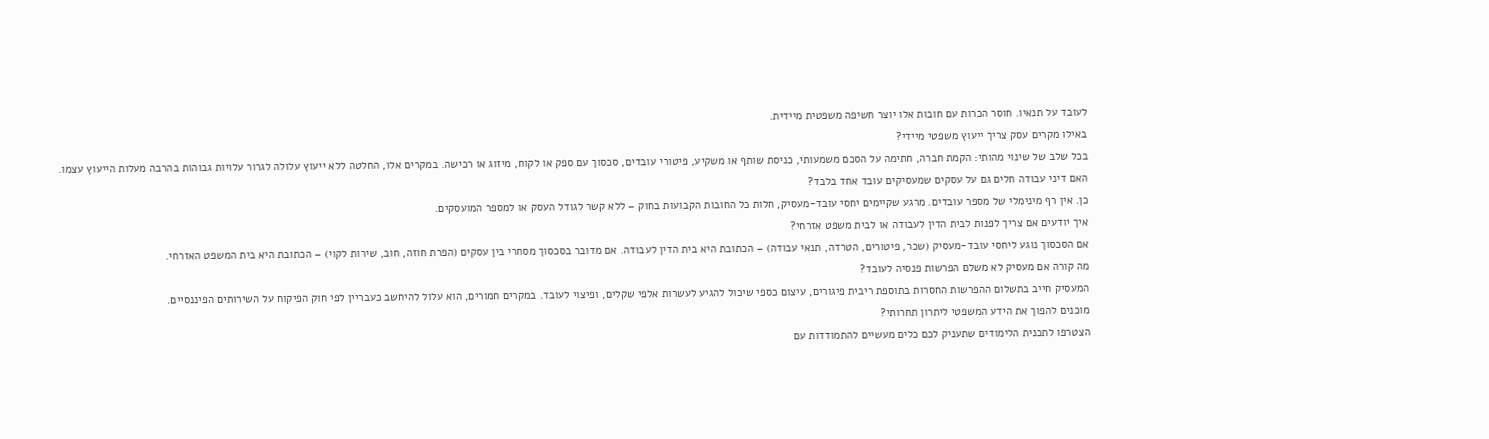לעובד על תנאיו. חוסר הכרות עם חובות אלו יוצר חשיפה משפטית מיידית.
באילו מקרים עסק צריך ייעוץ משפטי מיידי?
בכל שלב של שינוי מהותי: הקמת חברה, חתימה על הסכם משמעותי, כניסת שותף או משקיע, פיטורי עובדים, סכסוך עם ספק או לקוח, מיזוג או רכישה. במקרים אלו, החלטה ללא ייעוץ עלולה לגרור עלויות גבוהות בהרבה מעלות הייעוץ עצמו.
האם דיני עבודה חלים גם על עסקים שמעסיקים עובד אחד בלבד?
כן. אין רף מינימלי של מספר עובדים. מרגע שקיימים יחסי עובד-מעסיק, חלות כל החובות הקבועות בחוק – ללא קשר לגודל העסק או למספר המועסקים.
איך יודעים אם צריך לפנות לבית הדין לעבודה או לבית משפט אזרחי?
אם הסכסוך נוגע ליחסי עובד-מעסיק (שכר, פיטורים, הטרדה, תנאי עבודה) – הכתובת היא בית הדין לעבודה. אם מדובר בסכסוך מסחרי בין עסקים (הפרת חוזה, חוב, שירות לקוי) – הכתובת היא בית המשפט האזרחי.
מה קורה אם מעסיק לא משלם הפרשות פנסיה לעובד?
המעסיק חייב בתשלום ההפרשות החסרות בתוספת ריבית פיגורים, עיצום כספי שיכול להגיע לעשרות אלפי שקלים, ופיצוי לעובד. במקרים חמורים, הוא עלול להיחשב כעבריין לפי חוק הפיקוח על השירותים הפיננסיים.
מוכנים להפוך את הידע המשפטי ליתרון תחרותי?
הצטרפו לתכנית הלימודים שתעניק לכם כלים מעשיים להתמודדות עם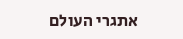אתגרי העולם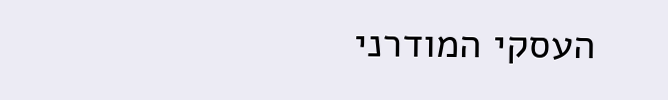העסקי המודרני